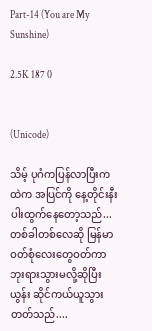Part-14 (You are My Sunshine)

2.5K 187 0


(Unicode)

သိမ့် ပုဂံကပြန်လာပြီးကထဲက အပြင်ကို နေ့တိုင်းနီးပါးထွက်နေတော့သည်...
တစ်ခါတစ်လေဆို မြန်မာဝတ်စုံလေးတွေဝတ်ကာ ဘုးရားသွားမလို့ဆိုပြီး ယွန်း ဆိုင်ကယ်ယူသွားတတ်သည်....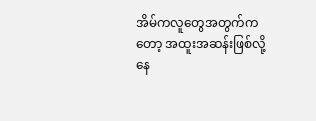အိမ်ကလူတွေအတွက်ကတော့ အထူးအဆန်းဖြစ်လို့နေ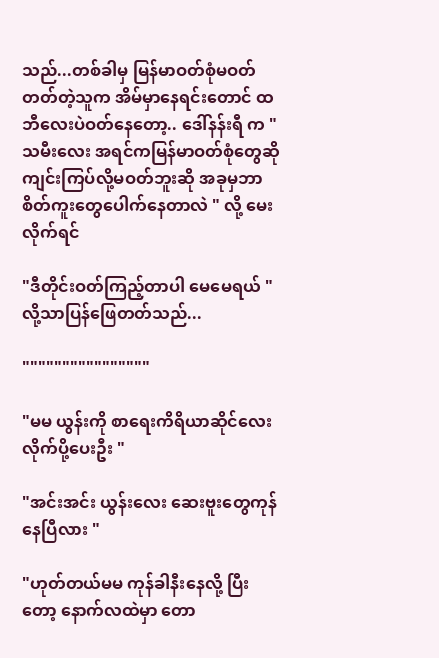သည်...တစ်ခါမှ မြန်မာဝတ်စုံမဝတ်တတ်တဲ့သူက အိမ်မှာနေရင်းတောင် ထဘီလေးပဲဝတ်နေတော့.. ဒေါ်နန်းရီ က " သမီးလေး အရင်ကမြန်မာဝတ်စုံတွေဆို ကျင်းကြပ်လို့မဝတ်ဘူးဆို အခုမှဘာစိတ်ကူးတွေပေါက်နေတာလဲ " လို့ မေးလိုက်ရင်

"ဒီတိုင်းဝတ်ကြည့်တာပါ မေမေရယ် "
လို့သာပြန်ဖြေတတ်သည်...

""""""""""""""""

"မမ ယွန်းကို စာရေးကိရိယာဆိုင်လေးလိုက်ပို့ပေးဦး "

"အင်းအင်း ယွန်းလေး ဆေးဗူးတွေကုန်နေပြီလား "

"ဟုတ်တယ်မမ ကုန်ခါနီးနေလို့ ပြီးတော့ နောက်လထဲမှာ တော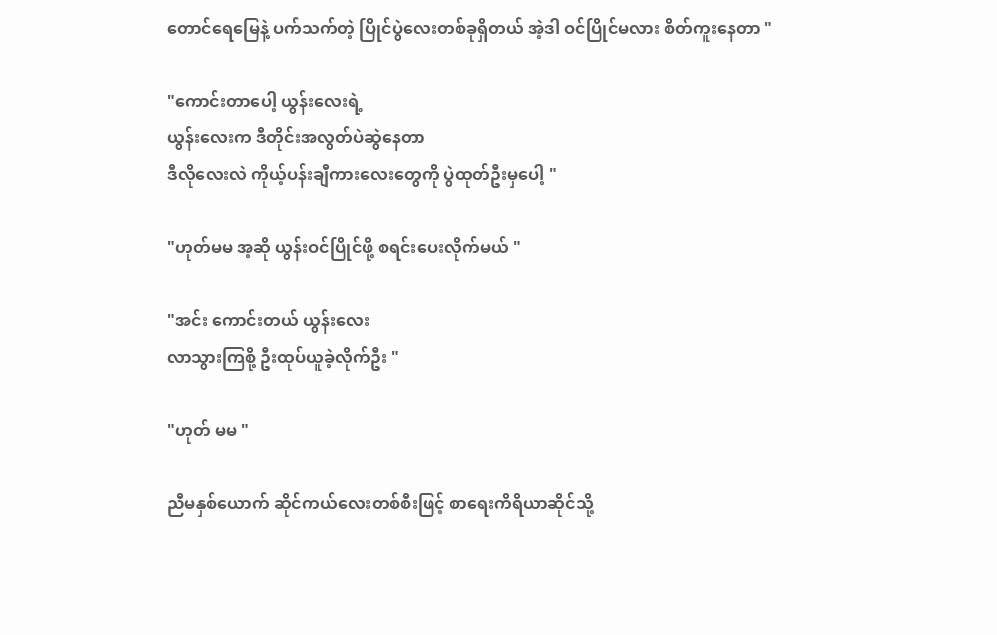တောင်ရေမြေနဲ့ ပက်သက်တဲ့ ပြိုင်ပွဲလေးတစ်ခုရှိတယ် အဲ့ဒါ ဝင်ပြိုင်မလား စိတ်ကူးနေတာ "

"ကောင်းတာပေါ့ ယွန်းလေးရဲ့
ယွန်းလေးက ဒီတိုင်းအလွတ်ပဲဆွဲနေတာ
ဒီလိုလေးလဲ ကိုယ့်ပန်းချီကားလေးတွေကို ပွဲထုတ်ဦးမှပေါ့ "

"ဟုတ်မမ အ့ဆို ယွန်းဝင်ပြိုင်ဖို့ စရင်းပေးလိုက်မယ် "

"အင်း ကောင်းတယ် ယွန်းလေး
လာသွားကြစို့ ဦးထုပ်ယူခဲ့လိုက်ဦး "

"ဟုတ် မမ "

ညီမနှစ်ယောက် ဆိုင်ကယ်လေးတစ်စီးဖြင့် စာရေးကိရိယာဆိုင်သို့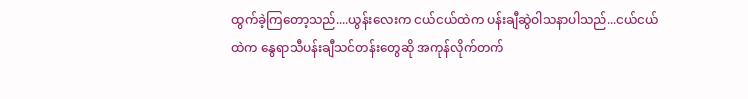ထွက်ခဲ့ကြတော့သည်....ယွန်းလေးက ငယ်ငယ်ထဲက ပန်းချီဆွဲဝါသနာပါသည်...ငယ်ငယ်ထဲက နွေရာသီပန်းချီသင်တန်းတွေဆို အကုန်လိုက်တက်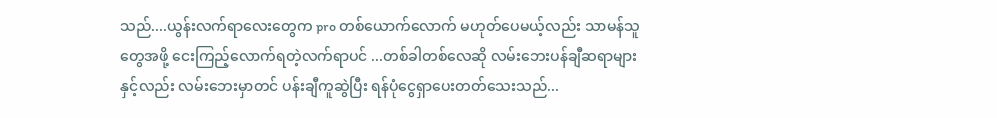သည်....ယွန်းလက်ရာလေးတွေက pro တစ်ယောက်လောက် မဟုတ်ပေမယ့်လည်း သာမန်သူတွေအဖို့ ငေးကြည့်လောက်ရတဲ့လက်ရာပင် ...တစ်ခါတစ်လေဆို လမ်းဘေးပန်ချီဆရာများနှင့်လည်း လမ်းဘေးမှာတင် ပန်းချီကူဆွဲပြီး ရန်ပုံငွေရှာပေးတတ်သေးသည်...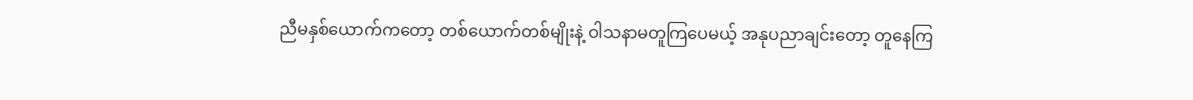ညီမနှစ်ယောက်ကတော့ တစ်ယောက်တစ်မျိုးနဲ့ ဝါသနာမတူကြပေမယ့် အနုပညာချင်းတော့ တူနေကြ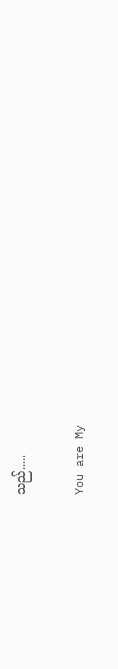သည်.....

You are My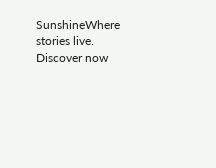SunshineWhere stories live. Discover now